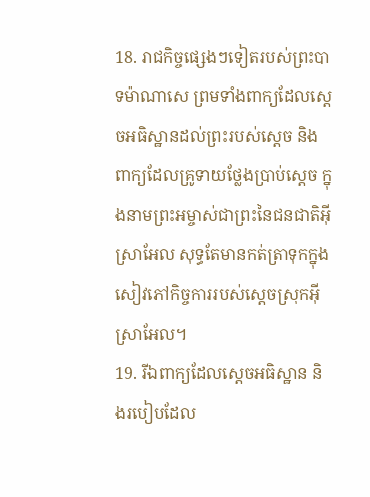18. រាជកិច្ចផ្សេងៗទៀតរបស់ព្រះបាទម៉ាណាសេ ព្រមទាំងពាក្យដែលស្ដេចអធិស្ឋានដល់ព្រះរបស់ស្ដេច និងពាក្យដែលគ្រូទាយថ្លែងប្រាប់ស្ដេច ក្នុងនាមព្រះអម្ចាស់ជាព្រះនៃជនជាតិអ៊ីស្រាអែល សុទ្ធតែមានកត់ត្រាទុកក្នុងសៀវភៅកិច្ចការរបស់ស្ដេចស្រុកអ៊ីស្រាអែល។
19. រីឯពាក្យដែលស្ដេចអធិស្ឋាន និងរបៀបដែល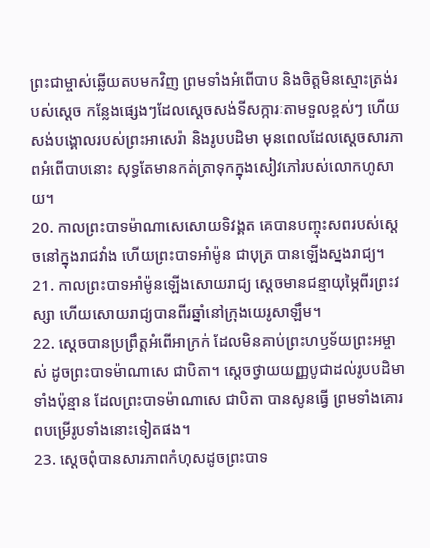ព្រះជាម្ចាស់ឆ្លើយតបមកវិញ ព្រមទាំងអំពើបាប និងចិត្តមិនស្មោះត្រង់របស់ស្ដេច កន្លែងផ្សេងៗដែលស្ដេចសង់ទីសក្ការៈតាមទួលខ្ពស់ៗ ហើយសង់បង្គោលរបស់ព្រះអាសេរ៉ា និងរូបបដិមា មុនពេលដែលស្ដេចសារភាពអំពើបាបនោះ សុទ្ធតែមានកត់ត្រាទុកក្នុងសៀវភៅរបស់លោកហូសាយ។
20. កាលព្រះបាទម៉ាណាសេសោយទិវង្គត គេបានបញ្ចុះសពរបស់ស្ដេចនៅក្នុងរាជវាំង ហើយព្រះបាទអាំម៉ូន ជាបុត្រ បានឡើងស្នងរាជ្យ។
21. កាលព្រះបាទអាំម៉ូនឡើងសោយរាជ្យ ស្ដេចមានជន្មាយុម្ភៃពីរព្រះវស្សា ហើយសោយរាជ្យបានពីរឆ្នាំនៅក្រុងយេរូសាឡឹម។
22. ស្ដេចបានប្រព្រឹត្តអំពើអាក្រក់ ដែលមិនគាប់ព្រះហឫទ័យព្រះអម្ចាស់ ដូចព្រះបាទម៉ាណាសេ ជាបិតា។ ស្ដេចថ្វាយយញ្ញបូជាដល់រូបបដិមាទាំងប៉ុន្មាន ដែលព្រះបាទម៉ាណាសេ ជាបិតា បានសូនធ្វើ ព្រមទាំងគោរពបម្រើរូបទាំងនោះទៀតផង។
23. ស្ដេចពុំបានសារភាពកំហុសដូចព្រះបាទ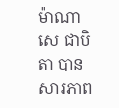ម៉ាណាសេ ជាបិតា បានសារភាព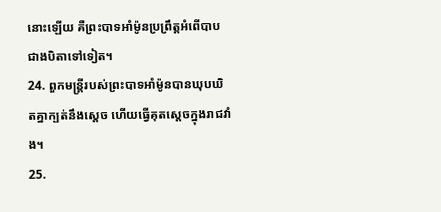នោះឡើយ គឺព្រះបាទអាំម៉ូនប្រព្រឹត្តអំពើបាបជាងបិតាទៅទៀត។
24. ពួកមន្ត្រីរបស់ព្រះបាទអាំម៉ូនបានឃុបឃិតគ្នាក្បត់នឹងស្ដេច ហើយធ្វើគុតស្ដេចក្នុងរាជវាំង។
25.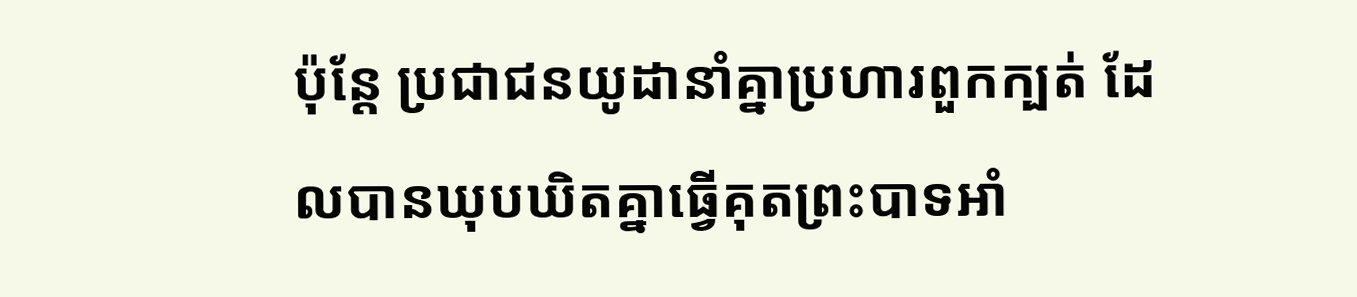ប៉ុន្តែ ប្រជាជនយូដានាំគ្នាប្រហារពួកក្បត់ ដែលបានឃុបឃិតគ្នាធ្វើគុតព្រះបាទអាំ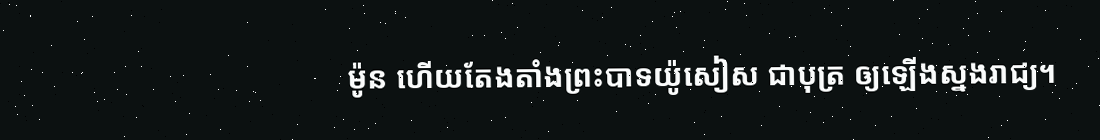ម៉ូន ហើយតែងតាំងព្រះបាទយ៉ូសៀស ជាបុត្រ ឲ្យឡើងស្នងរាជ្យ។